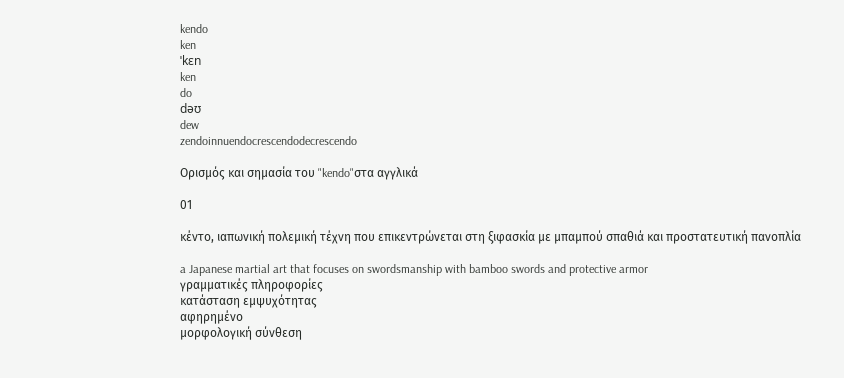kendo
ken
ˈkɛn
ken
do
dəʊ
dew
zendoinnuendocrescendodecrescendo

Ορισμός και σημασία του "kendo"στα αγγλικά

01

κέντο, ιαπωνική πολεμική τέχνη που επικεντρώνεται στη ξιφασκία με μπαμπού σπαθιά και προστατευτική πανοπλία

a Japanese martial art that focuses on swordsmanship with bamboo swords and protective armor
γραμματικές πληροφορίες
κατάσταση εμψυχότητας
αφηρημένο
μορφολογική σύνθεση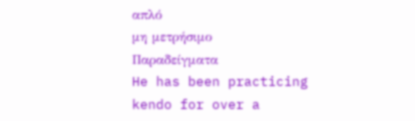απλό
μη μετρήσιμο
Παραδείγματα
He has been practicing kendo for over a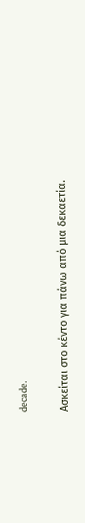decade.

Ασκείται στο κέντο για πάνω από μια δεκαετία.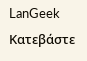LanGeek
Κατεβάστε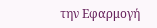την Εφαρμογή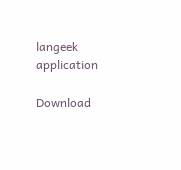langeek application

Download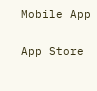Mobile App

App Store